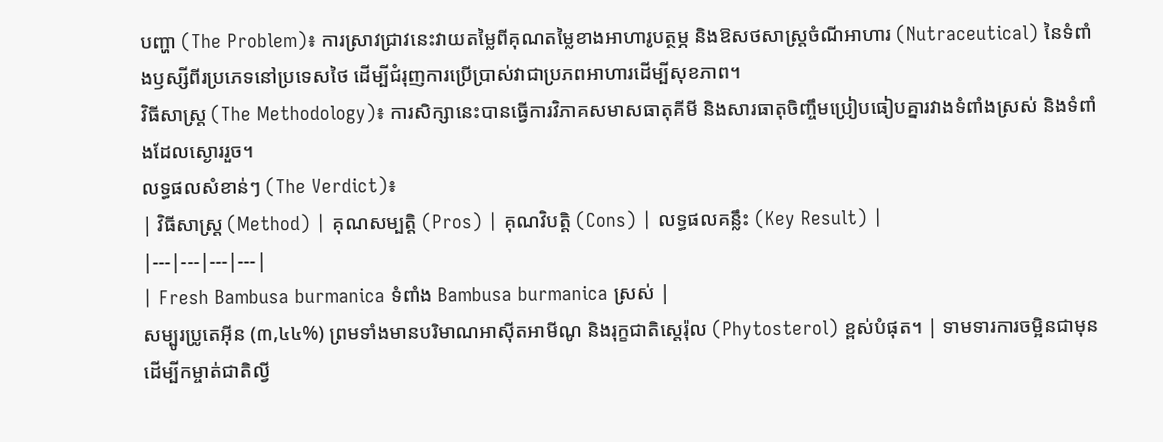បញ្ហា (The Problem)៖ ការស្រាវជ្រាវនេះវាយតម្លៃពីគុណតម្លៃខាងអាហារូបត្ថម្ភ និងឱសថសាស្ត្រចំណីអាហារ (Nutraceutical) នៃទំពាំងឫស្សីពីរប្រភេទនៅប្រទេសថៃ ដើម្បីជំរុញការប្រើប្រាស់វាជាប្រភពអាហារដើម្បីសុខភាព។
វិធីសាស្ត្រ (The Methodology)៖ ការសិក្សានេះបានធ្វើការវិភាគសមាសធាតុគីមី និងសារធាតុចិញ្ចឹមប្រៀបធៀបគ្នារវាងទំពាំងស្រស់ និងទំពាំងដែលស្ងោររួច។
លទ្ធផលសំខាន់ៗ (The Verdict)៖
| វិធីសាស្ត្រ (Method) | គុណសម្បត្តិ (Pros) | គុណវិបត្តិ (Cons) | លទ្ធផលគន្លឹះ (Key Result) |
|---|---|---|---|
| Fresh Bambusa burmanica ទំពាំង Bambusa burmanica ស្រស់ |
សម្បូរប្រូតេអ៊ីន (៣,៤៤%) ព្រមទាំងមានបរិមាណអាស៊ីតអាមីណូ និងរុក្ខជាតិស្តេរ៉ុល (Phytosterol) ខ្ពស់បំផុត។ | ទាមទារការចម្អិនជាមុន ដើម្បីកម្ចាត់ជាតិល្វី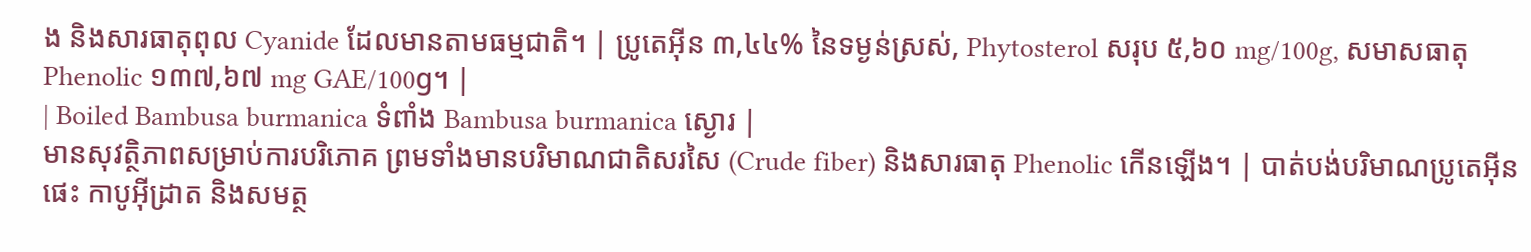ង និងសារធាតុពុល Cyanide ដែលមានតាមធម្មជាតិ។ | ប្រូតេអ៊ីន ៣,៤៤% នៃទម្ងន់ស្រស់, Phytosterol សរុប ៥,៦០ mg/100g, សមាសធាតុ Phenolic ១៣៧,៦៧ mg GAE/100g។ |
| Boiled Bambusa burmanica ទំពាំង Bambusa burmanica ស្ងោរ |
មានសុវត្ថិភាពសម្រាប់ការបរិភោគ ព្រមទាំងមានបរិមាណជាតិសរសៃ (Crude fiber) និងសារធាតុ Phenolic កើនឡើង។ | បាត់បង់បរិមាណប្រូតេអ៊ីន ផេះ កាបូអ៊ីដ្រាត និងសមត្ថ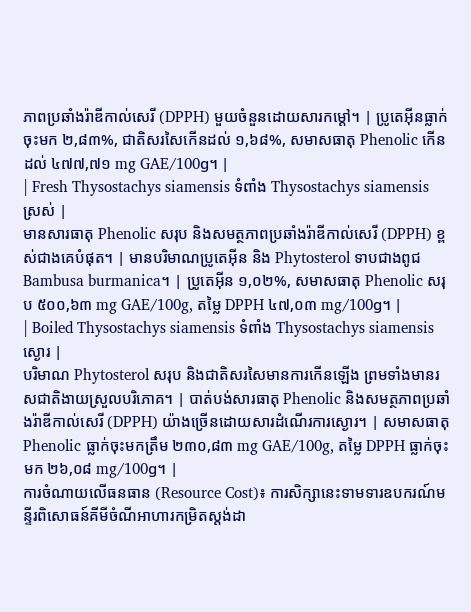ភាពប្រឆាំងរ៉ាឌីកាល់សេរី (DPPH) មួយចំនួនដោយសារកម្តៅ។ | ប្រូតេអ៊ីនធ្លាក់ចុះមក ២,៨៣%, ជាតិសរសៃកើនដល់ ១,៦៨%, សមាសធាតុ Phenolic កើនដល់ ៤៧៧,៧១ mg GAE/100g។ |
| Fresh Thysostachys siamensis ទំពាំង Thysostachys siamensis ស្រស់ |
មានសារធាតុ Phenolic សរុប និងសមត្ថភាពប្រឆាំងរ៉ាឌីកាល់សេរី (DPPH) ខ្ពស់ជាងគេបំផុត។ | មានបរិមាណប្រូតេអ៊ីន និង Phytosterol ទាបជាងពូជ Bambusa burmanica។ | ប្រូតេអ៊ីន ១,០២%, សមាសធាតុ Phenolic សរុប ៥០០,៦៣ mg GAE/100g, តម្លៃ DPPH ៤៧,០៣ mg/100g។ |
| Boiled Thysostachys siamensis ទំពាំង Thysostachys siamensis ស្ងោរ |
បរិមាណ Phytosterol សរុប និងជាតិសរសៃមានការកើនឡើង ព្រមទាំងមានរសជាតិងាយស្រួលបរិភោគ។ | បាត់បង់សារធាតុ Phenolic និងសមត្ថភាពប្រឆាំងរ៉ាឌីកាល់សេរី (DPPH) យ៉ាងច្រើនដោយសារដំណើរការស្ងោរ។ | សមាសធាតុ Phenolic ធ្លាក់ចុះមកត្រឹម ២៣០,៨៣ mg GAE/100g, តម្លៃ DPPH ធ្លាក់ចុះមក ២៦,០៨ mg/100g។ |
ការចំណាយលើធនធាន (Resource Cost)៖ ការសិក្សានេះទាមទារឧបករណ៍មន្ទីរពិសោធន៍គីមីចំណីអាហារកម្រិតស្តង់ដា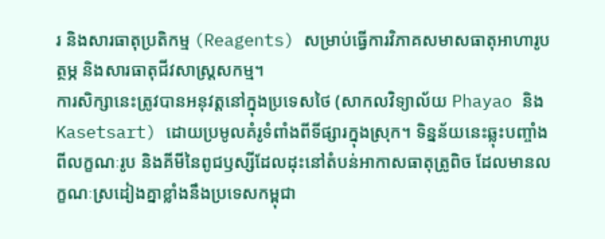រ និងសារធាតុប្រតិកម្ម (Reagents) សម្រាប់ធ្វើការវិភាគសមាសធាតុអាហារូបត្ថម្ភ និងសារធាតុជីវសាស្ត្រសកម្ម។
ការសិក្សានេះត្រូវបានអនុវត្តនៅក្នុងប្រទេសថៃ (សាកលវិទ្យាល័យ Phayao និង Kasetsart) ដោយប្រមូលគំរូទំពាំងពីទីផ្សារក្នុងស្រុក។ ទិន្នន័យនេះឆ្លុះបញ្ចាំងពីលក្ខណៈរូប និងគីមីនៃពូជឫស្សីដែលដុះនៅតំបន់អាកាសធាតុត្រូពិច ដែលមានលក្ខណៈស្រដៀងគ្នាខ្លាំងនឹងប្រទេសកម្ពុជា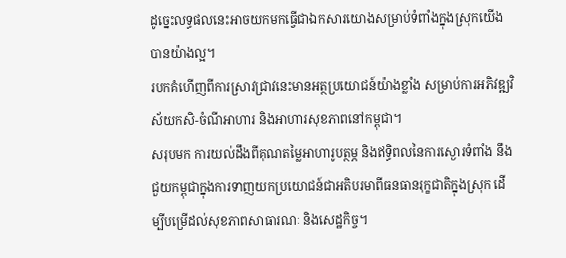ដូច្នេះលទ្ធផលនេះអាចយកមកធ្វើជាឯកសារយោងសម្រាប់ទំពាំងក្នុងស្រុកយើងបានយ៉ាងល្អ។
របកគំហើញពីការស្រាវជ្រាវនេះមានអត្ថប្រយោជន៍យ៉ាងខ្លាំង សម្រាប់ការអភិវឌ្ឍវិស័យកសិ-ចំណីអាហារ និងអាហារសុខភាពនៅកម្ពុជា។
សរុបមក ការយល់ដឹងពីគុណតម្លៃអាហារូបត្ថម្ភ និងឥទ្ធិពលនៃការស្ងោរទំពាំង នឹងជួយកម្ពុជាក្នុងការទាញយកប្រយោជន៍ជាអតិបរមាពីធនធានរុក្ខជាតិក្នុងស្រុក ដើម្បីបម្រើដល់សុខភាពសាធារណៈ និងសេដ្ឋកិច្ច។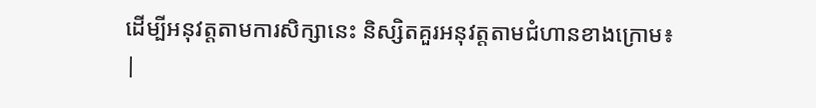ដើម្បីអនុវត្តតាមការសិក្សានេះ និស្សិតគួរអនុវត្តតាមជំហានខាងក្រោម៖
|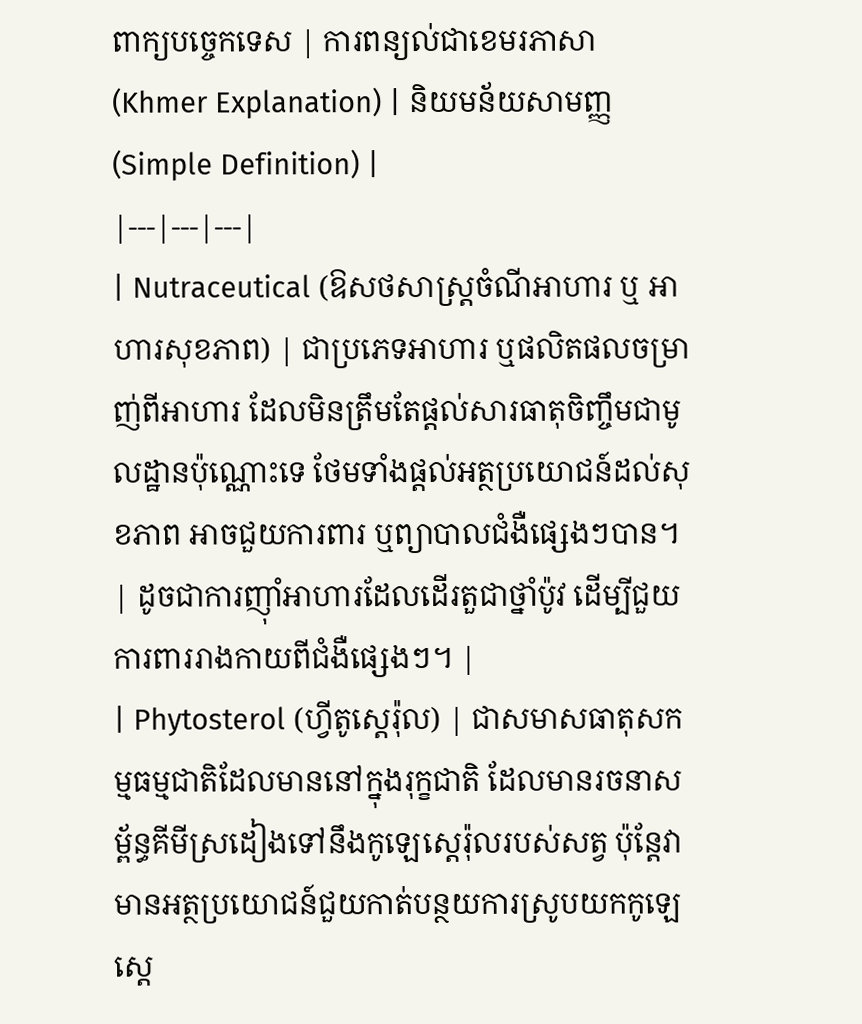ពាក្យបច្ចេកទេស | ការពន្យល់ជាខេមរភាសា (Khmer Explanation) | និយមន័យសាមញ្ញ (Simple Definition) |
|---|---|---|
| Nutraceutical (ឱសថសាស្ត្រចំណីអាហារ ឬ អាហារសុខភាព) | ជាប្រភេទអាហារ ឬផលិតផលចម្រាញ់ពីអាហារ ដែលមិនត្រឹមតែផ្តល់សារធាតុចិញ្ចឹមជាមូលដ្ឋានប៉ុណ្ណោះទេ ថែមទាំងផ្តល់អត្ថប្រយោជន៍ដល់សុខភាព អាចជួយការពារ ឬព្យាបាលជំងឺផ្សេងៗបាន។ | ដូចជាការញ៉ាំអាហារដែលដើរតួជាថ្នាំប៉ូវ ដើម្បីជួយការពាររាងកាយពីជំងឺផ្សេងៗ។ |
| Phytosterol (ហ្វីតូស្តេរ៉ុល) | ជាសមាសធាតុសកម្មធម្មជាតិដែលមាននៅក្នុងរុក្ខជាតិ ដែលមានរចនាសម្ព័ន្ធគីមីស្រដៀងទៅនឹងកូឡេស្តេរ៉ុលរបស់សត្វ ប៉ុន្តែវាមានអត្ថប្រយោជន៍ជួយកាត់បន្ថយការស្រូបយកកូឡេស្តេ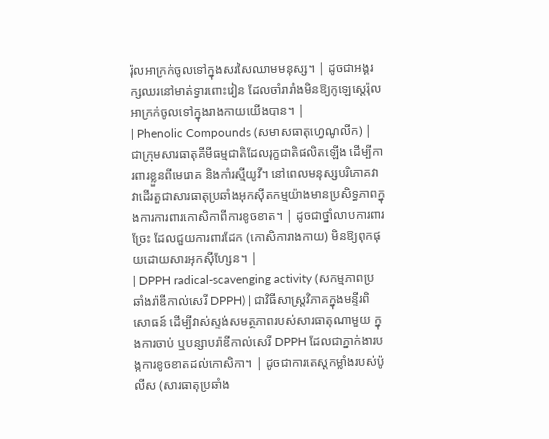រ៉ុលអាក្រក់ចូលទៅក្នុងសរសៃឈាមមនុស្ស។ | ដូចជាអង្គរក្សឈរនៅមាត់ទ្វារពោះវៀន ដែលចាំរារាំងមិនឱ្យកូឡេស្តេរ៉ុលអាក្រក់ចូលទៅក្នុងរាងកាយយើងបាន។ |
| Phenolic Compounds (សមាសធាតុហ្វេណូលីក) | ជាក្រុមសារធាតុគីមីធម្មជាតិដែលរុក្ខជាតិផលិតឡើង ដើម្បីការពារខ្លួនពីមេរោគ និងកាំរស្មីយូវី។ នៅពេលមនុស្សបរិភោគវា វាដើរតួជាសារធាតុប្រឆាំងអុកស៊ីតកម្មយ៉ាងមានប្រសិទ្ធភាពក្នុងការការពារកោសិកាពីការខូចខាត។ | ដូចជាថ្នាំលាបការពារច្រែះ ដែលជួយការពារដែក (កោសិការាងកាយ) មិនឱ្យពុកផុយដោយសារអុកស៊ីហ្សែន។ |
| DPPH radical-scavenging activity (សកម្មភាពប្រឆាំងរ៉ាឌីកាល់សេរី DPPH) | ជាវិធីសាស្ត្រវិភាគក្នុងមន្ទីរពិសោធន៍ ដើម្បីវាស់ស្ទង់សមត្ថភាពរបស់សារធាតុណាមួយ ក្នុងការចាប់ ឬបន្សាបរ៉ាឌីកាល់សេរី DPPH ដែលជាភ្នាក់ងារបង្កការខូចខាតដល់កោសិកា។ | ដូចជាការតេស្តកម្លាំងរបស់ប៉ូលីស (សារធាតុប្រឆាំង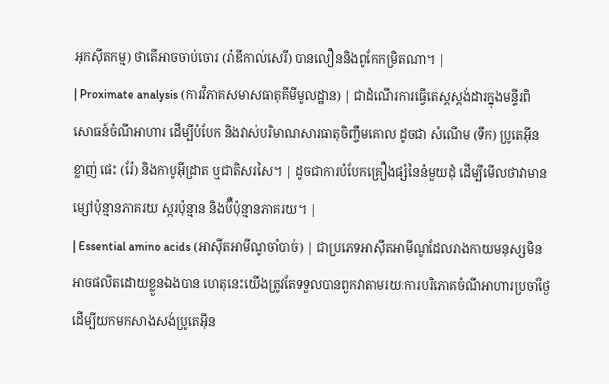អុកស៊ីតកម្ម) ថាតើអាចចាប់ចោរ (រ៉ាឌីកាល់សេរី) បានលឿននិងពូកែកម្រិតណា។ |
| Proximate analysis (ការវិភាគសមាសធាតុគីមីមូលដ្ឋាន) | ជាដំណើរការធ្វើតេស្តស្តង់ដារក្នុងមន្ទីរពិសោធន៍ចំណីអាហារ ដើម្បីបំបែក និងវាស់បរិមាណសារធាតុចិញ្ចឹមគោល ដូចជា សំណើម (ទឹក) ប្រូតេអ៊ីន ខ្លាញ់ ផេះ (រ៉ែ) និងកាបូអ៊ីដ្រាត ឬជាតិសរសៃ។ | ដូចជាការបំបែកគ្រឿងផ្សំនៃនំមួយដុំ ដើម្បីមើលថាវាមានម្សៅប៉ុន្មានភាគរយ ស្ករប៉ុន្មាន និងប៊ឺប៉ុន្មានភាគរយ។ |
| Essential amino acids (អាស៊ីតអាមីណូចាំបាច់) | ជាប្រភេទអាស៊ីតអាមីណូដែលរាងកាយមនុស្សមិនអាចផលិតដោយខ្លួនឯងបាន ហេតុនេះយើងត្រូវតែទទួលបានពួកវាតាមរយៈការបរិភោគចំណីអាហារប្រចាំថ្ងៃ ដើម្បីយកមកសាងសង់ប្រូតេអ៊ីន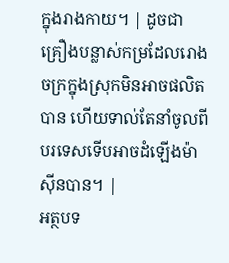ក្នុងរាងកាយ។ | ដូចជាគ្រឿងបន្លាស់កម្រដែលរោងចក្រក្នុងស្រុកមិនអាចផលិតបាន ហើយទាល់តែនាំចូលពីបរទេសទើបអាចដំឡើងម៉ាស៊ីនបាន។ |
អត្ថបទ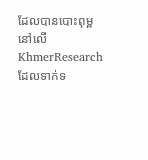ដែលបានបោះពុម្ពនៅលើ KhmerResearch ដែលទាក់ទ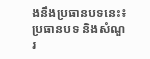ងនឹងប្រធានបទនេះ៖
ប្រធានបទ និងសំណួរ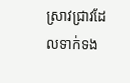ស្រាវជ្រាវដែលទាក់ទង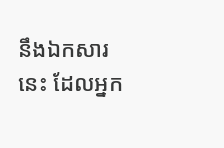នឹងឯកសារនេះ ដែលអ្នក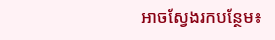អាចស្វែងរកបន្ថែម៖